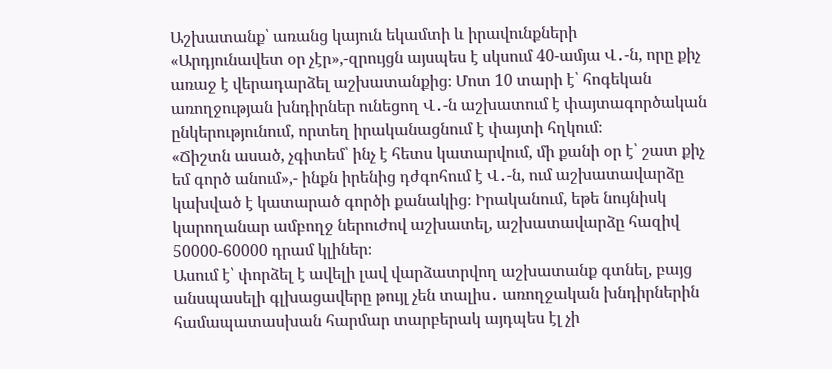Աշխատանք՝ առանց կայուն եկամտի և իրավունքների
«Արդյունավետ օր չէր»,-զրույցն այսպես է սկսում 40-ամյա Վ․-ն, որը քիչ առաջ է վերադարձել աշխատանքից։ Մոտ 10 տարի է՝ հոգեկան առողջության խնդիրներ ունեցող Վ․-ն աշխատում է փայտագործական ընկերությունում, որտեղ իրականացնում է փայտի հղկում։
«Ճիշտն ասած, չգիտեմ՝ ինչ է հետս կատարվում, մի քանի օր է՝ շատ քիչ եմ գործ անում»,- ինքն իրենից դժգոհում է Վ․-ն, ում աշխատավարձը կախված է կատարած գործի քանակից։ Իրականում, եթե նույնիսկ կարողանար ամբողջ ներուժով աշխատել, աշխատավարձը հազիվ 50000-60000 դրամ կլիներ։
Ասում է՝ փորձել է ավելի լավ վարձատրվող աշխատանք գտնել, բայց անսպասելի գլխացավերը թույլ չեն տալիս․ առողջական խնդիրներին համապատասխան հարմար տարբերակ այդպես էլ չի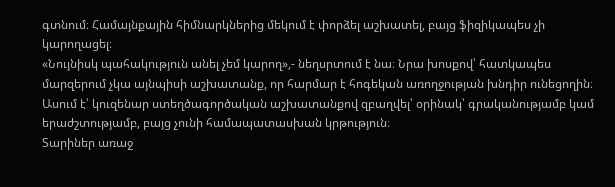գտնում։ Համայնքային հիմնարկներից մեկում է փորձել աշխատել, բայց ֆիզիկապես չի կարողացել։
«Նույնիսկ պահակություն անել չեմ կարող»,- նեղսրտում է նա։ Նրա խոսքով՝ հատկապես մարզերում չկա այնպիսի աշխատանք, որ հարմար է հոգեկան առողջության խնդիր ունեցողին։
Ասում է՝ կուզենար ստեղծագործական աշխատանքով զբաղվել՝ օրինակ՝ գրականությամբ կամ երաժշտությամբ, բայց չունի համապատասխան կրթություն։
Տարիներ առաջ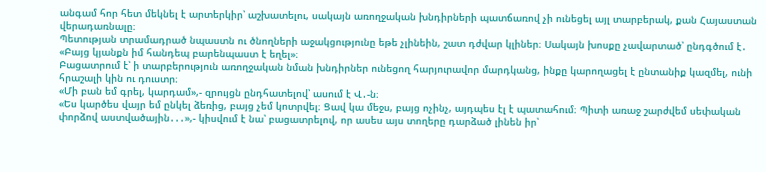անգամ հոր հետ մեկնել է արտերկիր՝ աշխատելու, սակայն առողջական խնդիրների պատճառով չի ունեցել այլ տարբերակ, քան Հայաստան վերադառնալը։
Պետության տրամադրած նպաստն ու ծնողների աջակցությունը եթե չլինեին, շատ դժվար կլիներ։ Սակայն խոսքը չավարտած՝ ընդգծում է․ «Բայց կյանքն իմ հանդեպ բարենպաստ է եղել»։
Բացատրում է՝ ի տարբերություն առողջական նման խնդիրներ ունեցող հարյուրավոր մարդկանց, ինքը կարողացել է ընտանիք կազմել, ունի հրաշալի կին ու դուստր։
«Մի բան եմ գրել, կարդամ»,- զրույցն ընդհատելով՝ ասում է Վ․-ն։
«Ես կարծես վայր եմ ընկել ձեռից, բայց չեմ կոտրվել։ Ցավ կա մեջս, բայց ոչինչ, այդպես էլ է պատահում։ Պիտի առաջ շարժվեմ սեփական փորձով աստվածային․․․»,- կիսվում է նա՝ բացատրելով, որ ասես այս տողերը դարձած լինեն իր՝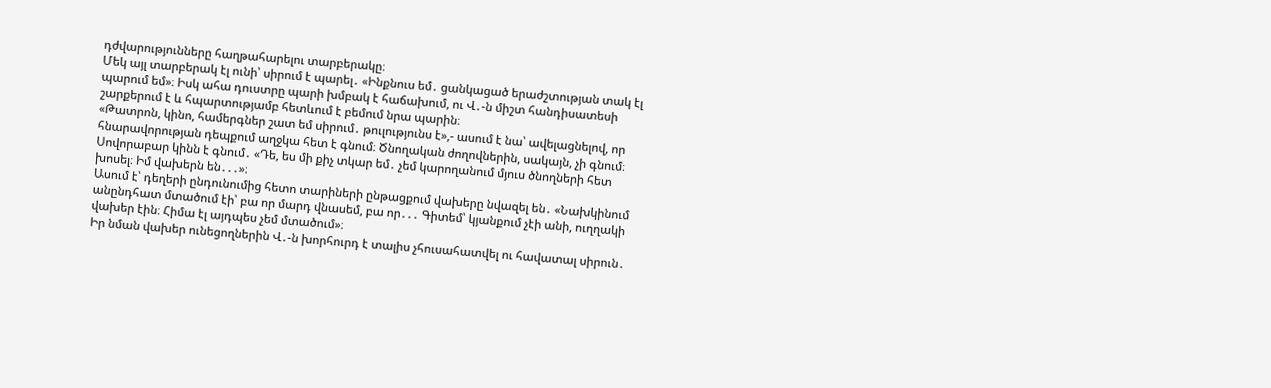դժվարությունները հաղթահարելու տարբերակը։
Մեկ այլ տարբերակ էլ ունի՝ սիրում է պարել․ «Ինքնուս եմ․ ցանկացած երաժշտության տակ էլ պարում եմ»։ Իսկ ահա դուստրը պարի խմբակ է հաճախում, ու Վ․-ն միշտ հանդիսատեսի շարքերում է և հպարտությամբ հետևում է բեմում նրա պարին։
«Թատրոն, կինո, համերգներ շատ եմ սիրում․ թուլությունս է»,- ասում է նա՝ ավելացնելով, որ հնարավորության դեպքում աղջկա հետ է գնում։ Ծնողական ժողովներին, սակայն, չի գնում։ Սովորաբար կինն է գնում․ «Դե, ես մի քիչ տկար եմ․ չեմ կարողանում մյուս ծնողների հետ խոսել։ Իմ վախերն են․․․»։
Ասում է՝ դեղերի ընդունումից հետո տարիների ընթացքում վախերը նվազել են․ «Նախկինում անընդհատ մտածում էի՝ բա որ մարդ վնասեմ, բա որ․․․ Գիտեմ՝ կյանքում չէի անի, ուղղակի վախեր էին։ Հիմա էլ այդպես չեմ մտածում»։
Իր նման վախեր ունեցողներին Վ․-ն խորհուրդ է տալիս չհուսահատվել ու հավատալ սիրուն․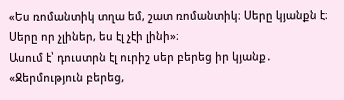«Ես ռոմանտիկ տղա եմ, շատ ռոմանտիկ։ Սերը կյանքն է։ Սերը որ չլիներ, ես էլ չէի լինի»։
Ասում է՝ դուստրն էլ ուրիշ սեր բերեց իր կյանք․ «Ջերմություն բերեց,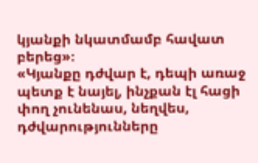կյանքի նկատմամբ հավատ բերեց»։
«Կյանքը դժվար է, դեպի առաջ պետք է նայել, ինչքան էլ հացի փող չունենաս, նեղվես, դժվարությունները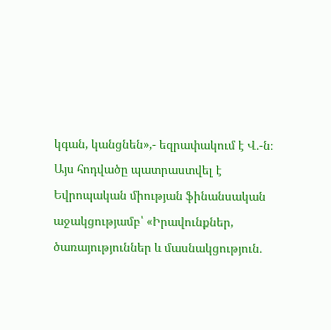կգան, կանցնեն»,- եզրափակում է Վ․-ն։
Այս հոդվածը պատրաստվել է Եվրոպական միության ֆինանսական աջակցությամբ՝ «Իրավունքներ, ծառայություններ և մասնակցություն․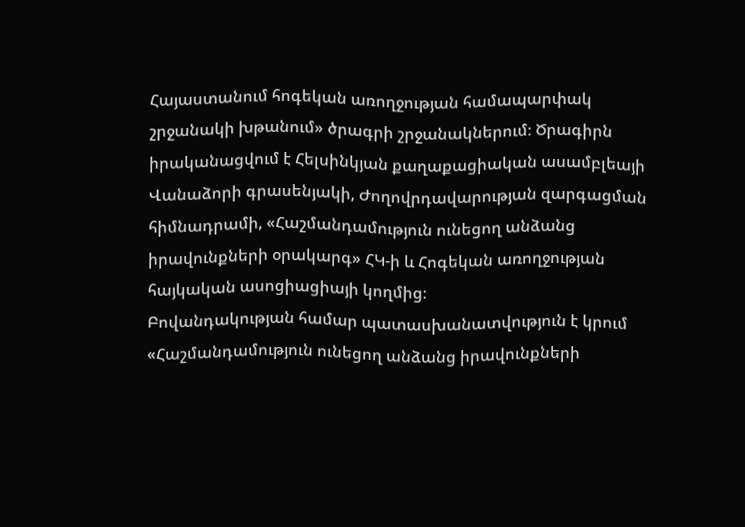Հայաստանում հոգեկան առողջության համապարփակ շրջանակի խթանում» ծրագրի շրջանակներում։ Ծրագիրն իրականացվում է Հելսինկյան քաղաքացիական ասամբլեայի Վանաձորի գրասենյակի, Ժողովրդավարության զարգացման հիմնադրամի, «Հաշմանդամություն ունեցող անձանց իրավունքների օրակարգ» ՀԿ-ի և Հոգեկան առողջության հայկական ասոցիացիայի կողմից։
Բովանդակության համար պատասխանատվություն է կրում «Հաշմանդամություն ունեցող անձանց իրավունքների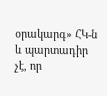օրակարգ» ՀԿ-ն և պարտադիր չէ, որ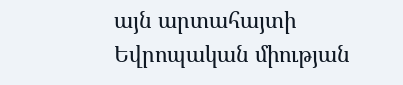այն արտահայտի Եվրոպական միության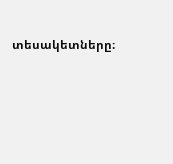տեսակետները։